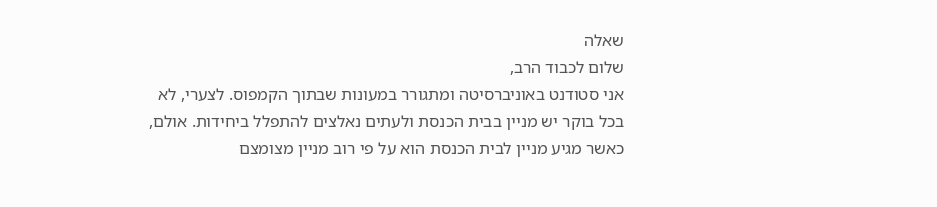שאלה
שלום לכבוד הרב,
אני סטודנט באוניברסיטה ומתגורר במעונות שבתוך הקמפוס. לצערי, לא בכל בוקר יש מניין בבית הכנסת ולעתים נאלצים להתפלל ביחידות. אולם, כאשר מגיע מניין לבית הכנסת הוא על פי רוב מניין מצומצם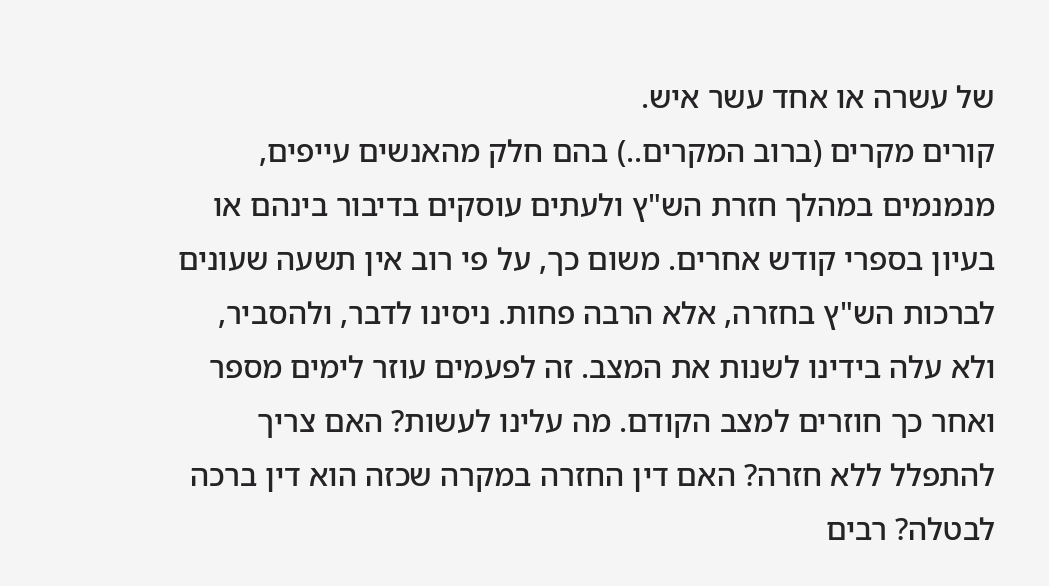של עשרה או אחד עשר איש.
קורים מקרים (ברוב המקרים..) בהם חלק מהאנשים עייפים, מנמנמים במהלך חזרת הש"ץ ולעתים עוסקים בדיבור בינהם או בעיון בספרי קודש אחרים. משום כך, על פי רוב אין תשעה שעונים לברכות הש"ץ בחזרה, אלא הרבה פחות. ניסינו לדבר, ולהסביר, ולא עלה בידינו לשנות את המצב. זה לפעמים עוזר לימים מספר ואחר כך חוזרים למצב הקודם. מה עלינו לעשות? האם צריך להתפלל ללא חזרה? האם דין החזרה במקרה שכזה הוא דין ברכה לבטלה? רבים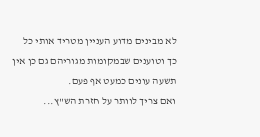לא מבינים מדוע העניין מטריד אותי כל כך וטוענים שבמקומות מגוריהם גם כן אין תשעה עונים כמעט אף פעם.
ואם צריך לוותר על חזרת הש"ץ...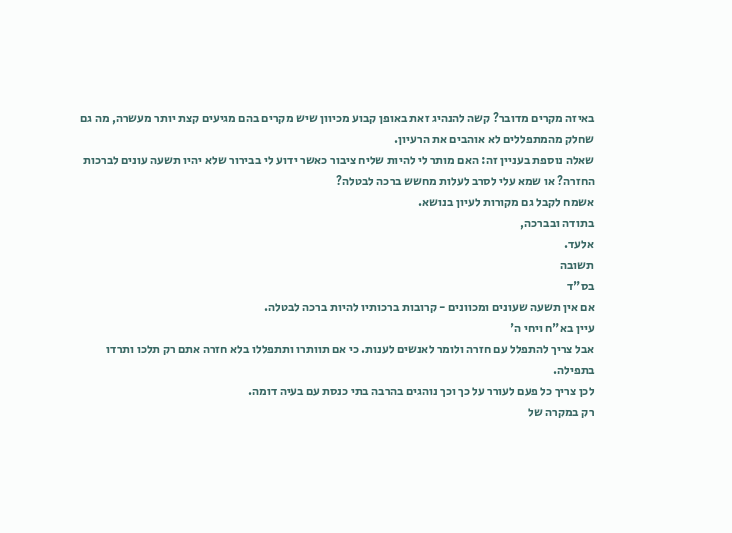באיזה מקרים מדובר? קשה להנהיג זאת באופן קבוע מכיוון שיש מקרים בהם מגיעים קצת יותר מעשרה, מה גם שחלק מהמתפללים לא אוהבים את הרעיון.
שאלה נוספת בעניין זה: האם מותר לי להיות שליח ציבור כאשר ידוע לי בבירור שלא יהיו תשעה עונים לברכות החזרה? או שמא עלי לסרב לעלות מחשש ברכה לבטלה?
אשמח לקבל גם מקורות לעיון בנושא.
בתודה ובברכה,
אלעד.
תשובה
בס"ד
אם אין תשעה שעונים ומכוונים - קרובות ברכותיו להיות ברכה לבטלה.
עיין בא"ח ויחי ה'
אבל צריך להתפלל עם חזרה ולומר לאנשים לענות. כי אם תוותרו ותתפללו בלא חזרה אתם רק תלכו ותרדו בתפילה.
לכן צריך כל פעם לעורר על כך וכך נוהגים בהרבה בתי כנסת עם בעיה דומה.
רק במקרה של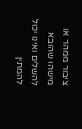ציבור ממהר או מישהו שהובא להשלים ואינו יכול להמתין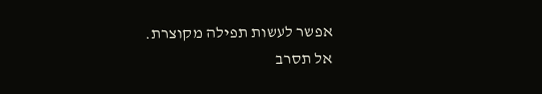אפשר לעשות תפילה מקוצרת.
אל תסרב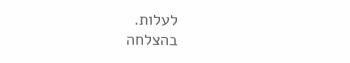לעלות.
בהצלחה